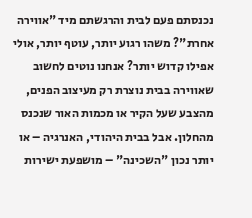נכנסתם פעם לבית והרגשתם מיד "אווירה אחרת"? משהו רגוע יותר, עוטף יותר, אולי אפילו קדוש יותר? אנחנו נוטים לחשוב שאווירה בבית נוצרת רק מעיצוב הפנים, מהצבע שעל הקיר או מכמות האור שנכנס מהחלון. אבל בבית היהודי, האנרגיה – או יותר נכון "השכינה" – מושפעת ישירות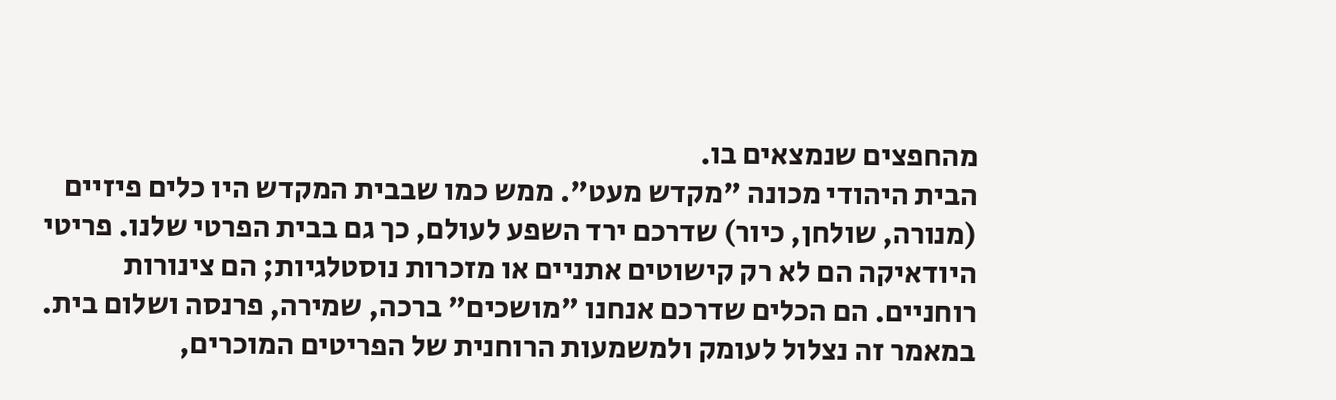מהחפצים שנמצאים בו.
הבית היהודי מכונה "מקדש מעט". ממש כמו שבבית המקדש היו כלים פיזיים (מנורה, שולחן, כיור) שדרכם ירד השפע לעולם, כך גם בבית הפרטי שלנו. פריטי היודאיקה הם לא רק קישוטים אתניים או מזכרות נוסטלגיות; הם צינורות רוחניים. הם הכלים שדרכם אנחנו "מושכים" ברכה, שמירה, פרנסה ושלום בית.
במאמר זה נצלול לעומק ולמשמעות הרוחנית של הפריטים המוכרים,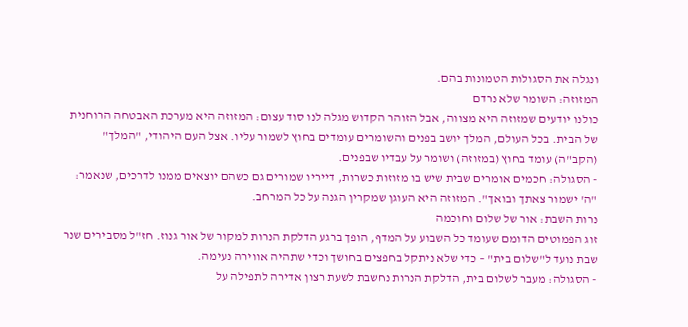ונגלה את הסגולות הטמונות בהם.
המזוזה: השומר שלא נרדם
כולנו יודעים שמזוזה היא מצווה, אבל הזוהר הקדוש מגלה לנו סוד עצום: המזוזה היא מערכת האבטחה הרוחנית של הבית. בכל העולם, המלך יושב בפנים והשומרים עומדים בחוץ לשמור עליו. אצל העם היהודי, "המלך" (הקב"ה) עומד בחוץ (במזוזה) ושומר על עבדיו שבפנים.
- הסגולה: חכמים אומרים שבית שיש בו מזוזות כשרות, דייריו שמורים גם כשהם יוצאים ממנו לדרכים, שנאמר: "ה' ישמור צאתך ובואך". המזוזה היא העוגן שמקרין הגנה על כל המרחב.
נרות השבת: אור של שלום וחוכמה
זוג הפמוטים הדומם שעומד כל השבוע על המדף, הופך ברגע הדלקת הנרות למקור של אור גנוז. חז"ל מסבירים שנר שבת נועד ל"שלום בית" – כדי שלא ניתקל בחפצים בחושך וכדי שתהיה אווירה נעימה.
- הסגולה: מעבר לשלום בית, הדלקת הנרות נחשבת לשעת רצון אדירה לתפילה על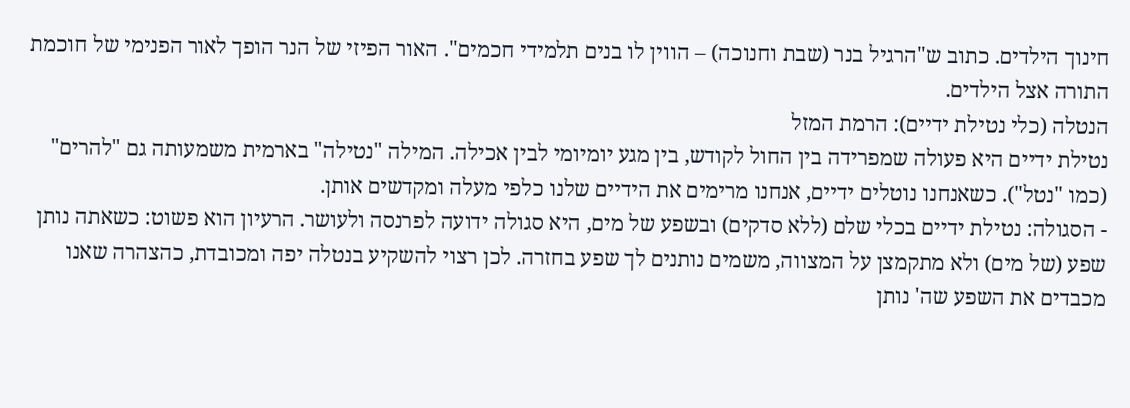חינוך הילדים. כתוב ש"הרגיל בנר (שבת וחנוכה) – הווין לו בנים תלמידי חכמים". האור הפיזי של הנר הופך לאור הפנימי של חוכמת התורה אצל הילדים.
הנטלה (כלי נטילת ידיים): הרמת המזל
נטילת ידיים היא פעולה שמפרידה בין החול לקודש, בין מגע יומיומי לבין אכילה. המילה "נטילה" בארמית משמעותה גם "להרים" (כמו "נטל"). כשאנחנו נוטלים ידיים, אנחנו מרימים את הידיים שלנו כלפי מעלה ומקדשים אותן.
- הסגולה: נטילת ידיים בכלי שלם (ללא סדקים) ובשפע של מים, היא סגולה ידועה לפרנסה ולעושר. הרעיון הוא פשוט: כשאתה נותן שפע (של מים) ולא מתקמצן על המצווה, משמים נותנים לך שפע בחזרה. לכן רצוי להשקיע בנטלה יפה ומכובדת, כהצהרה שאנו מכבדים את השפע שה' נותן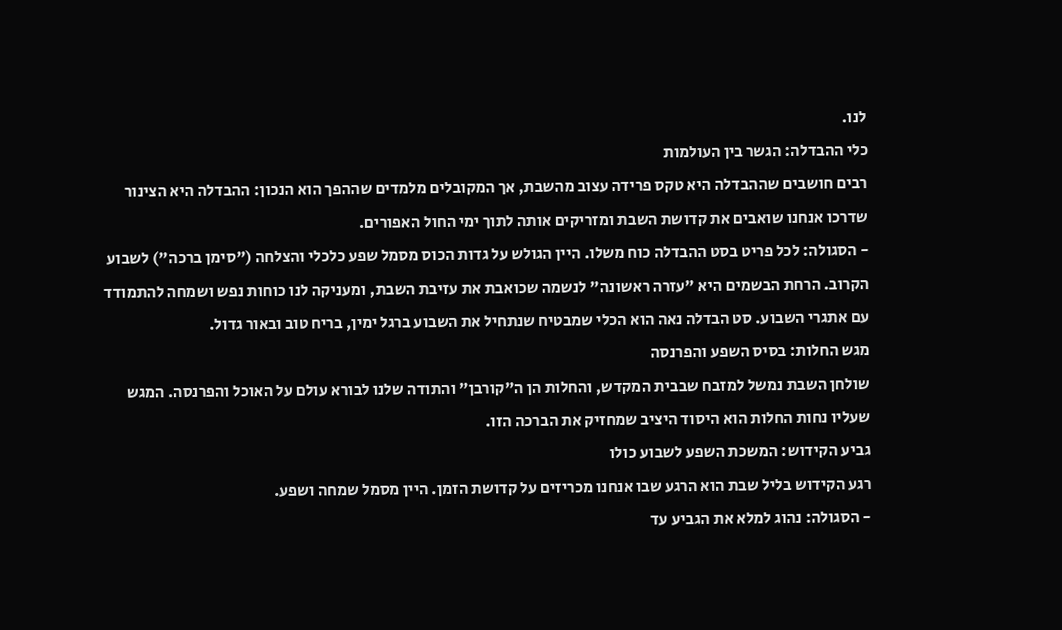לנו.
כלי ההבדלה: הגשר בין העולמות
רבים חושבים שההבדלה היא טקס פרידה עצוב מהשבת, אך המקובלים מלמדים שההפך הוא הנכון: ההבדלה היא הצינור שדרכו אנחנו שואבים את קדושת השבת ומזריקים אותה לתוך ימי החול האפורים.
- הסגולה: לכל פריט בסט ההבדלה כוח משלו. היין הגולש על גדות הכוס מסמל שפע כלכלי והצלחה ("סימן ברכה") לשבוע הקרוב. הרחת הבשמים היא "עזרה ראשונה" לנשמה שכואבת את עזיבת השבת, ומעניקה לנו כוחות נפש ושמחה להתמודד עם אתגרי השבוע. סט הבדלה נאה הוא הכלי שמבטיח שנתחיל את השבוע ברגל ימין, בריח טוב ובאור גדול.
מגש החלות: בסיס השפע והפרנסה
שולחן השבת נמשל למזבח שבבית המקדש, והחלות הן ה"קורבן" והתודה שלנו לבורא עולם על האוכל והפרנסה. המגש שעליו נחות החלות הוא היסוד היציב שמחזיק את הברכה הזו.
גביע הקידוש: המשכת השפע לשבוע כולו
רגע הקידוש בליל שבת הוא הרגע שבו אנחנו מכריזים על קדושת הזמן. היין מסמל שמחה ושפע.
- הסגולה: נהוג למלא את הגביע עד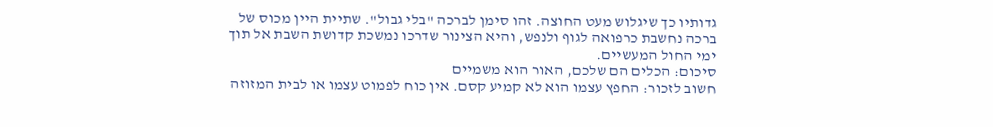גדותיו כך שיגלוש מעט החוצה. זהו סימן לברכה "בלי גבול". שתיית היין מכוס של ברכה נחשבת כרפואה לגוף ולנפש, והיא הצינור שדרכו נמשכת קדושת השבת אל תוך ימי החול המעשיים.
סיכום: הכלים הם שלכם, האור הוא משמיים
חשוב לזכור: החפץ עצמו הוא לא קמיע קסם. אין כוח לפמוט עצמו או לבית המזוזה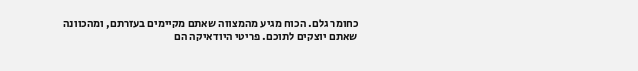כחומר גלם. הכוח מגיע מהמצווה שאתם מקיימים בעזרתם, ומהכוונה שאתם יוצקים לתוכם. פריטי היודאיקה הם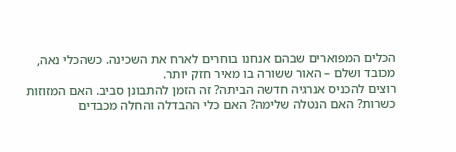הכלים המפוארים שבהם אנחנו בוחרים לארח את השכינה. כשהכלי נאה, מכובד ושלם – האור ששורה בו מאיר חזק יותר.
רוצים להכניס אנרגיה חדשה הביתה? זה הזמן להתבונן סביב. האם המזוזות כשרות? האם הנטלה שלימה? האם כלי ההבדלה והחלה מכבדים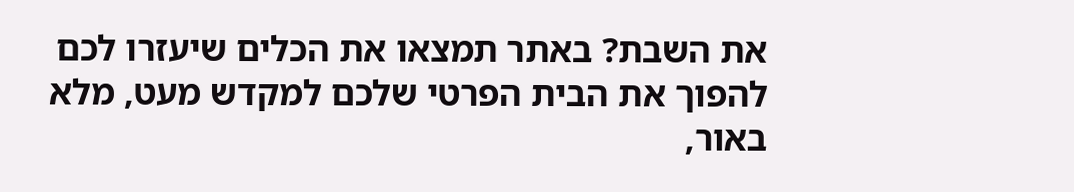את השבת? באתר תמצאו את הכלים שיעזרו לכם להפוך את הבית הפרטי שלכם למקדש מעט, מלא באור,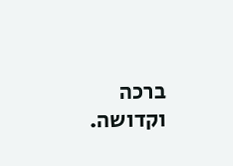ברכה וקדושה.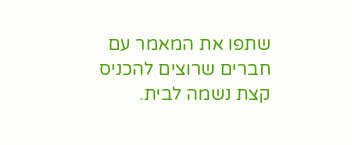שתפו את המאמר עם חברים שרוצים להכניס קצת נשמה לבית.